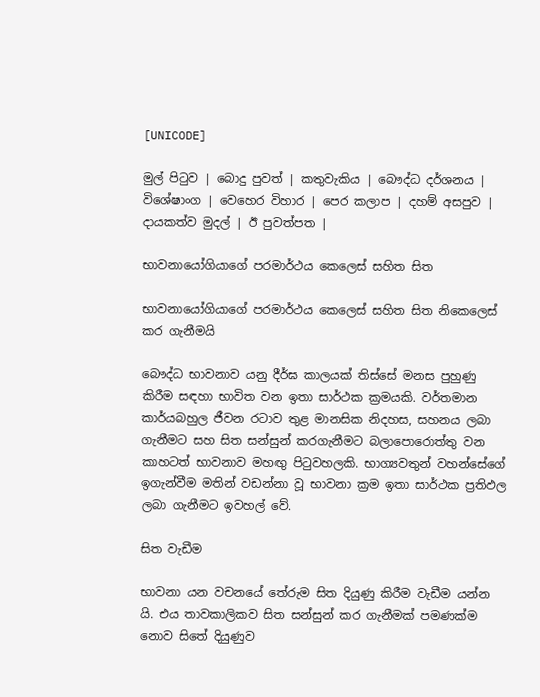[UNICODE]

මුල් පිටුව | බොදු පුවත් | කතුවැකිය | බෞද්ධ දර්ශනය | විශේෂාංග | වෙහෙර විහාර | පෙර කලාප | දහම් අසපුව | දායකත්ව මුදල් | ඊ පුවත්පත |

භාවනායෝගියාගේ පරමාර්ථය කෙලෙස් සහිත සිත

භාවනායෝගියාගේ පරමාර්ථය කෙලෙස් සහිත සිත නිකෙලෙස් කර ගැනීමයි

බෞද්ධ භාවනාව යනු දීර්ඝ කාලයක් තිස්සේ මනස පුහුණු කිරීම සඳහා භාවිත වන ඉතා සාර්ථක ක්‍රමයකි. වර්තමාන කාර්යබහුල ජීවන රටාව තුළ මානසික නිදහස, සහනය ලබා ගැනීමට සහ සිත සන්සුන් කරගැනීමට බලාපොරොත්තු වන කාහටත් භාවනාව මහඟු පිටුවහලකි. භාග්‍යවතුන් වහන්සේගේ ඉගැන්වීම මතින් වඩන්නා වූ භාවනා ක්‍රම ඉතා සාර්ථක ප්‍රතිඵල ලබා ගැනීමට ඉවහල් වේ.

සිත වැඩීම

භාවනා යන වචනයේ තේරුම සිත දියුණු කිරීම වැඩීම යන්න යි. එය තාවකාලිකව සිත සන්සුන් කර ගැනීමක් පමණක්ම නොව සිතේ දියුණුව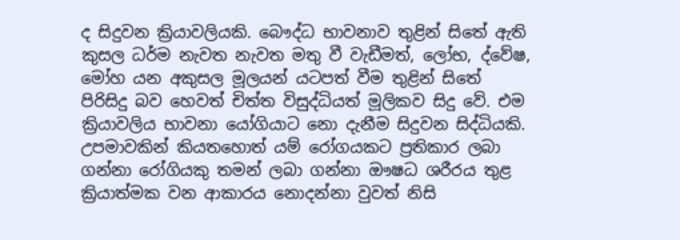ද සිදුවන ක්‍රියාවලියකි. බෞද්ධ භාවනාව තුළින් සිතේ ඇති කුසල ධර්ම නැවත නැවත මතු වී වැඩීමත්, ලෝභ, ද්වේෂ, මෝහ යන අකුසල මූලයන් යටපත් වීම තුළින් සිතේ පිරිසිදු බව හෙවත් චිත්ත විසුද්ධියත් මූලිකව සිදු වේ. එම ක්‍රියාවලිය භාවනා යෝගියාට නො දැනීම සිදුවන සිද්ධියකි. උපමාවකින් කියතහොත් යම් රෝගයකට ප්‍රතිකාර ලබා ගන්නා රෝගියකු තමන් ලබා ගන්නා ඖෂධ ශරීරය තුළ ක්‍රියාත්මක වන ආකාරය නොදන්නා වුවත් නිසි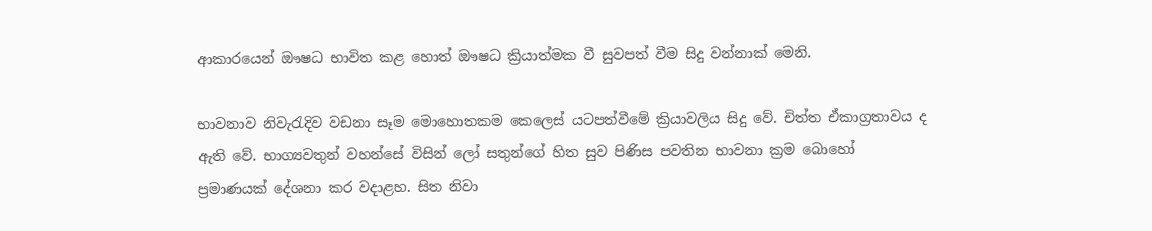ආකාරයෙන් ඖෂධ භාවිත කළ හොත් ඖෂධ ක්‍රියාත්මක වී සුවපත් වීම සිදු වන්නාක් මෙනි.

භාවනාව නිවැරැදිව වඩනා සෑම මොහොතකම කෙලෙස් යටපත්වීමේ ක්‍රියාවලිය සිදු වේ. චිත්ත ඒකාග්‍රතාවය ද ඇති වේ. භාග්‍යවතුන් වහන්සේ විසින් ලෝ සතුන්ගේ හිත සුව පිණිස පවතින භාවනා ක්‍රම බොහෝ ප්‍රමාණයක් දේශනා කර වදාළහ. සිත නිවා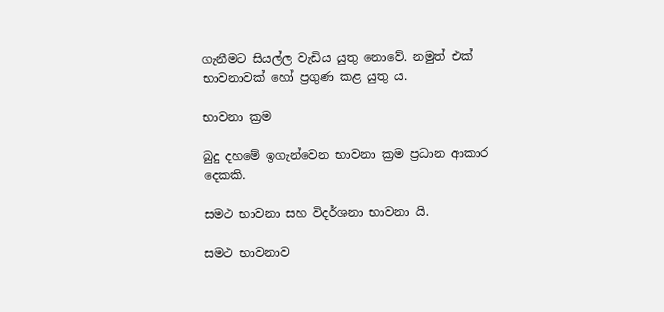ගැනීමට සියල්ල වැඩිය යුතු නොවේ. නමුත් එක් භාවනාවක් හෝ ප්‍රගුණ කළ යුතු ය.

භාවනා ක්‍රම

බුදු දහමේ ඉගැන්වෙන භාවනා ක්‍රම ප්‍රධාන ආකාර දෙකකි.

සමථ භාවනා සහ විදර්ශනා භාවනා යි.

සමථ භාවනාව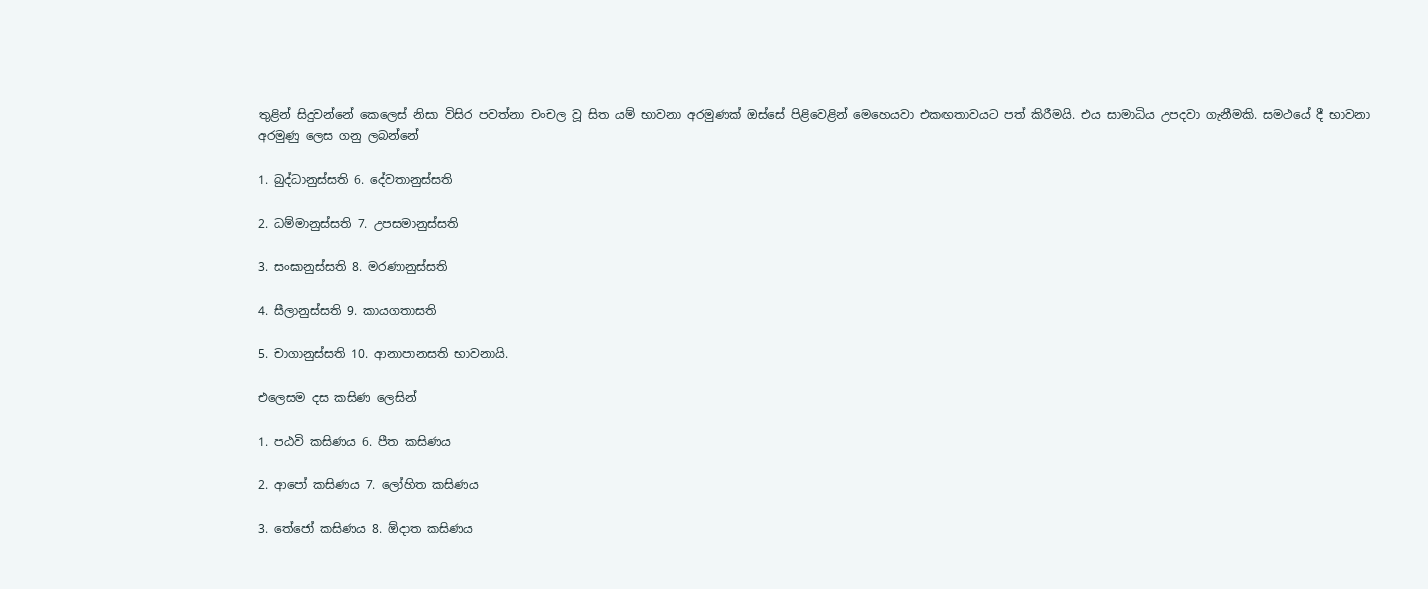තුළින් සිදුවන්නේ කෙලෙස් නිසා විසිර පවත්නා චංචල වූ සිත යම් භාවනා අරමුණක් ඔස්සේ පිළිවෙළින් මෙහෙයවා එකඟතාවයට පත් කිරීමයි. එය සාමාධිය උපදවා ගැනීමකි. සමථයේ දී භාවනා අරමුණු ලෙස ගනු ලබන්නේ

1. බුද්ධානුස්සති 6. දේවතානුස්සති

2. ධම්මානුස්සති 7. උපසමානුස්සති

3. සංඝානුස්සති 8. මරණානුස්සති

4. සීලානුස්සති 9. කායගතාසති

5. චාගානුස්සති 10. ආනාපානසති භාවනායි.

එලෙසම දස කසිණ ලෙසින්

1. පඨවි කසිණය 6. පීත කසිණය

2. ආපෝ කසිණය 7. ලෝහිත කසිණය

3. තේජෝ කසිණය 8. ඕදාත කසිණය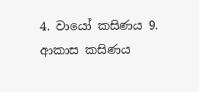4. වායෝ කසිණය 9. ආකාස කසිණය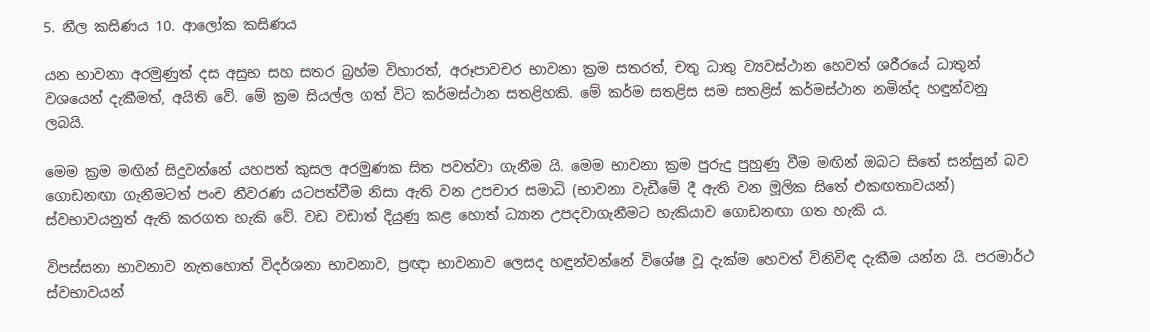5. නීල කසිණය 10. ආලෝක කසිණය

යන භාවනා අරමුණුත් දස අසුභ සහ සතර බ්‍රහ්ම විහාරත්, අරූපාවචර භාවනා ක්‍රම සතරත්, චතු ධාතු ව්‍යවස්ථාන හෙවත් ශරීරයේ ධාතුන් වශයෙන් දැකීමත්, අයිති වේ. මේ ක්‍රම සියල්ල ගත් විට කර්මස්ථාන සතළිහකි. මේ කර්ම සතළිස සම සතළිස් කර්මස්ථාන නමින්ද හඳුන්වනු ලබයි.

මෙම ක්‍රම මඟින් සිදුවන්නේ යහපත් කුසල අරමුණක සිත පවත්වා ගැනීම යි. මෙම භාවනා ක්‍රම පුරුදු පුහුණු වීම මඟින් ඔබට සිතේ සන්සුන් බව ගොඩනඟා ගැනීමටත් පංච නීවරණ යටපත්වීම නිසා ඇති වන උපචාර සමාධි (භාවනා වැඩීමේ දී ඇති වන මූලික සිතේ එකඟතාවයන්) ස්වභාවයනුත් ඇති කරගත හැකි වේ. වඩ වඩාත් දියුණු කළ හොත් ධ්‍යාන උපදවාගැනීමට හැකියාව ගොඩනඟා ගත හැකි ය.

විපස්සනා භාවනාව නැතහොත් විදර්ශනා භාවනාව, ප්‍රඥා භාවනාව ලෙසද හඳුන්වන්නේ විශේෂ වූ දැක්ම හෙවත් විනිවිඳ දැකීම යන්න යි. පරමාර්ථ ස්වභාවයන්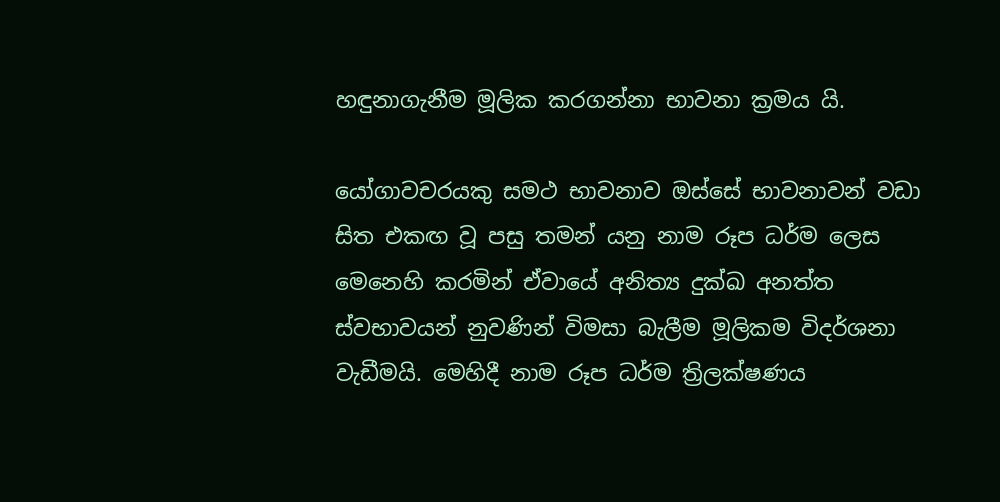හඳුනාගැනීම මූලික කරගන්නා භාවනා ක්‍රමය යි.

යෝගාවචරයකු සමථ භාවනාව ඔස්සේ භාවනාවන් වඩා සිත එකඟ වූ පසු තමන් යනු නාම රූප ධර්ම ලෙස මෙනෙහි කරමින් ඒවායේ අනිත්‍ය දුක්ඛ අනත්ත ස්වභාවයන් නුවණින් විමසා බැලීම මූලිකම විදර්ශනා වැඩීමයි. මෙහිදී නාම රූප ධර්ම ත්‍රිලක්ෂණය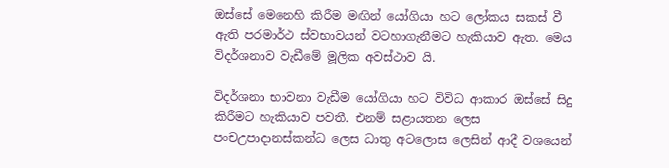ඔස්සේ මෙනෙහි කිරීම මඟින් යෝගියා හට ලෝකය සකස් වී ඇති පරමාර්ථ ස්වභාවයන් වටහාගැනීමට හැකියාව ඇත. මෙය විදර්ශනාව වැඩීමේ මූලික අවස්ථාව යි.

විදර්ශනා භාවනා වැඩීම යෝගියා හට විවිධ ආකාර ඔස්සේ සිදු කිරීමට හැකියාව පවතී. එනම් සළායතන ලෙස පංචඋපාදානස්කන්ධ ලෙස ධාතු අටලොස ලෙසින් ආදී වශයෙන්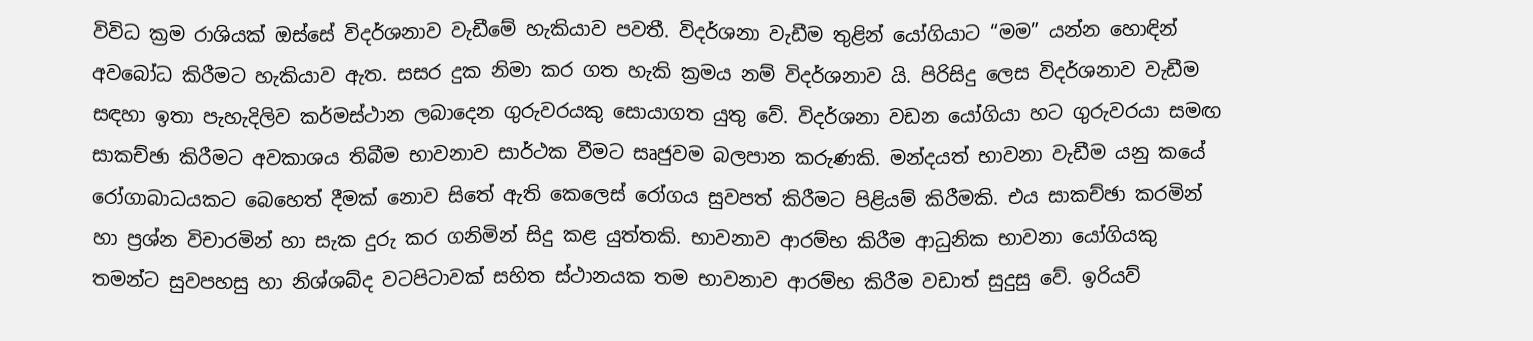විවිධ ක්‍රම රාශියක් ඔස්සේ විදර්ශනාව වැඩීමේ හැකියාව පවතී. විදර්ශනා වැඩීම තුළින් යෝගියාට “මම” යන්න හොඳින් අවබෝධ කිරීමට හැකියාව ඇත. සසර දුක නිමා කර ගත හැකි ක්‍රමය නම් විදර්ශනාව යි. පිරිසිදු ලෙස විදර්ශනාව වැඩීම සඳහා ඉතා පැහැදිලිව කර්මස්ථාන ලබාදෙන ගුරුවරයකු සොයාගත යුතු වේ. විදර්ශනා වඩන යෝගියා හට ගුරුවරයා සමඟ සාකච්ඡා කිරීමට අවකාශය තිබීම භාවනාව සාර්ථක වීමට සෘජුවම බලපාන කරුණකි. මන්දයත් භාවනා වැඩීම යනු කයේ රෝගාබාධයකට බෙහෙත් දීමක් නොව සිතේ ඇති කෙලෙස් රෝගය සුවපත් කිරීමට පිළියම් කිරීමකි. එය සාකච්ඡා කරමින් හා ප්‍රශ්න විචාරමින් හා සැක දුරු කර ගනිමින් සිදු කළ යුත්තකි. භාවනාව ආරම්භ කිරීම ආධුනික භාවනා යෝගියකු තමන්ට සුවපහසු හා නිශ්ශබ්ද වටපිටාවක් සහිත ස්ථානයක තම භාවනාව ආරම්භ කිරීම වඩාත් සුදුසු වේ. ඉරියව්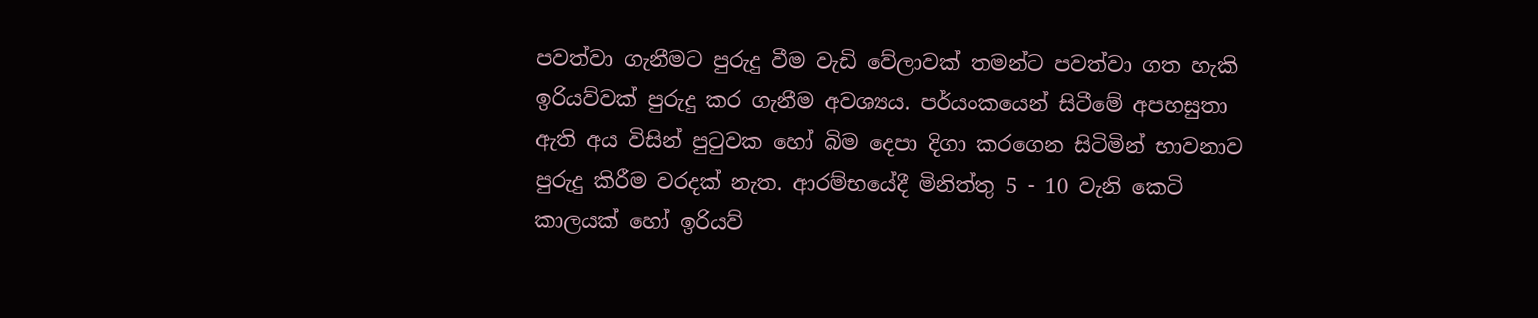පවත්වා ගැනීමට පුරුදු වීම වැඩි වේලාවක් තමන්ට පවත්වා ගත හැකි ඉරියව්වක් පුරුදු කර ගැනීම අවශ්‍යය. පර්යංකයෙන් සිටීමේ අපහසුතා ඇති අය විසින් පුටුවක හෝ බිම දෙපා දිගා කරගෙන සිටිමින් භාවනාව පුරුදු කිරීම වරදක් නැත. ආරම්භයේදී මිනිත්තු 5 - 10 වැනි කෙටි කාලයක් හෝ ඉරියව්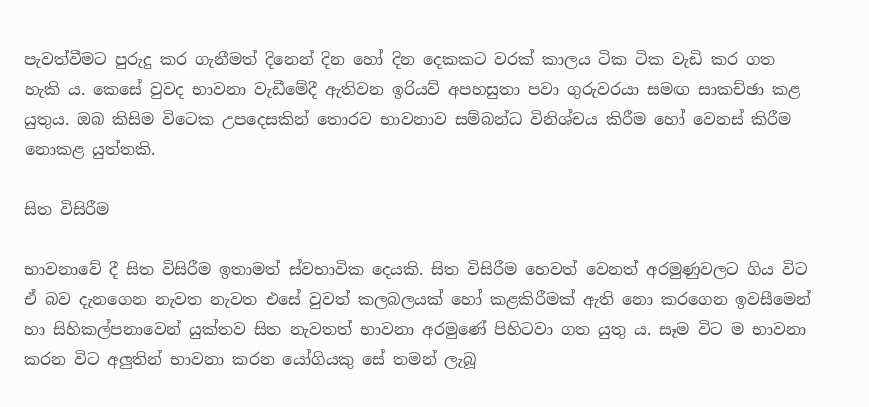පැවත්වීමට පුරුදු කර ගැනීමත් දිනෙන් දින හෝ දින දෙකකට වරක් කාලය ටික ටික වැඩි කර ගත හැකි ය. කෙසේ වුවද භාවනා වැඩීමේදී ඇතිවන ඉරියව් අපහසුතා පවා ගුරුවරයා සමඟ සාකච්ඡා කළ යුතුය. ඔබ කිසිම විටෙක උපදෙසකින් තොරව භාවනාව සම්බන්ධ විනිශ්චය කිරීම හෝ වෙනස් කිරීම නොකළ යුත්තකි.

සිත විසිරීම

භාවනාවේ දී සිත විසිරීම ඉතාමත් ස්වභාවික දෙයකි. සිත විසිරීම හෙවත් වෙනත් අරමුණුවලට ගිය විට ඒ බව දැනගෙන නැවත නැවත එසේ වුවත් කලබලයක් හෝ කළකිරීමක් ඇති නො කරගෙන ඉවසීමෙන් හා සිහිකල්පනාවෙන් යුක්තව සිත නැවතත් භාවනා අරමුණේ පිහිටවා ගත යුතු ය. සෑම විට ම භාවනා කරන විට අලුතින් භාවනා කරන යෝගියකු සේ තමන් ලැබූ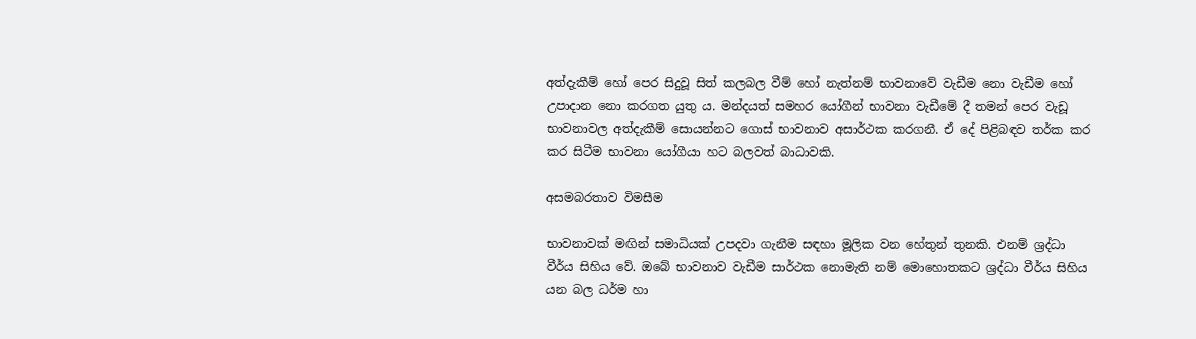අත්දැකීම් හෝ පෙර සිදුවූ සිත් කලබල වීම් හෝ නැත්නම් භාවනාවේ වැඩීම නො වැඩීම හෝ උපාදාන නො කරගත යුතු ය. මන්දයත් සමහර යෝගීන් භාවනා වැඩීමේ දී තමන් පෙර වැඩූ භාවනාවල අත්දැකීම් සොයන්නට ගොස් භාවනාව අසාර්ථක කරගනී. ඒ දේ පිළිබඳව තර්ක කර කර සිටීම භාවනා යෝගීයා හට බලවත් බාධාවකි.

අසමබරතාව විමසීම

භාවනාවක් මඟින් සමාධියක් උපදවා ගැනීම සඳහා මූලික වන හේතුන් තුනකි. එනම් ශ්‍රද්ධා වීර්ය සිහිය වේ. ඔබේ භාවනාව වැඩීම සාර්ථක නොමැති නම් මොහොතකට ශ්‍රද්ධා වීර්ය සිහිය යන බල ධර්ම හා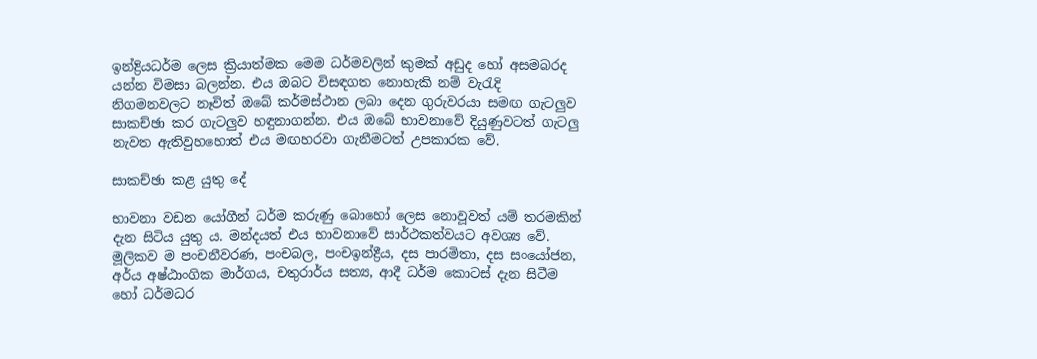ඉන්ද්‍රියධර්ම ලෙස ක්‍රියාත්මක මෙම ධර්මවලින් කුමක් අඩුද හෝ අසමබරද යන්න විමසා බලන්න. එය ඔබට විසඳගත නොහැකි නම් වැරැදි නිගමනවලට නෑවිත් ඔබේ කර්මස්ථාන ලබා දෙන ගුරුවරයා සමඟ ගැටලුව සාකච්ඡා කර ගැටලුව හඳුනාගන්න. එය ඔබේ භාවනාවේ දියුණුවටත් ගැටලු නැවත ඇතිවුහහොත් එය මඟහරවා ගැනීමටත් උපකාරක වේ.

සාකච්ඡා කළ යුතු දේ

භාවනා වඩන යෝගීන් ධර්ම කරුණු බොහෝ ලෙස නොවූවත් යම් තරමකින් දැන සිටිය යුතු ය. මන්දයත් එය භාවනාවේ සාර්ථකත්වයට අවශ්‍ය වේ. මූලිකව ම පංචනීවරණ, පංචබල, පංචඉන්ද්‍රීය, දස පාරමිතා, දස සංයෝජන, අර්ය අෂ්ඨාංගික මාර්ගය, චතුරාර්ය සත්‍ය, ආදී ධර්ම කොටස් දැන සිටීම හෝ ධර්මධර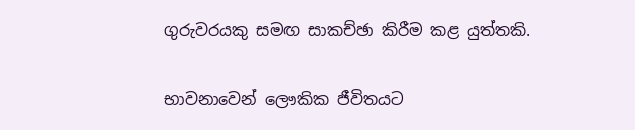ගුරුවරයකු සමඟ සාකච්ඡා කිරීම කළ යුත්තකි.

භාවනාවෙන් ලෞකික ජීවිතයට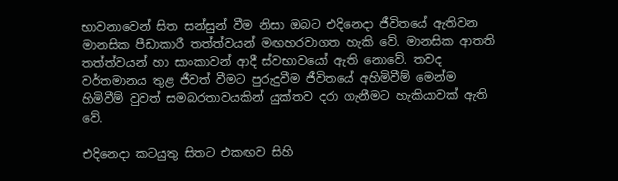භාවනාවෙන් සිත සන්සුන් වීම නිසා ඔබට එදිනෙදා ජීවිතයේ ඇතිවන මානසික පීඩාකාරී තත්ත්වයන් මඟහරවාගත හැකි වේ. මානසික ආතති තත්ත්වයන් හා සාංකාවන් ආදී ස්වභාවයෝ ඇති නොවේ. තවද වර්තමානය තුළ ජීවත් වීමට පුරුදුවීම ජීවිතයේ අහිමිවීම් මෙන්ම හිමිවීම් වුවත් සමබරතාවයකින් යුක්තව දරා ගැනීමට හැකියාවක් ඇති වේ.

එදිනෙදා කටයුතු සිතට එකඟව සිහි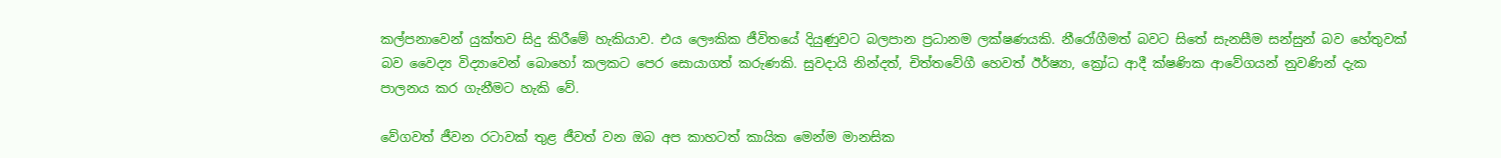කල්පනාවෙන් යුක්තව සිදු කිරීමේ හැකියාව. එය ලෞකික ජීවිතයේ දියුණුවට බලපාන ප්‍රධානම ලක්ෂණයකි. නීරෝගීමත් බවට සිතේ සැනසීම සන්සුන් බව හේතුවක් බව වෛද්‍ය විද්‍යාවෙන් බොහෝ කලකට පෙර සොයාගත් කරුණකි. සුවදායි නින්දත්, චිත්තවේගී හෙවත් ඊර්ෂ්‍යා, ක්‍රෝධ ආදී ක්ෂණික ආවේගයන් නුවණින් දැක පාලනය කර ගැනීමට හැකි වේ.

වේගවත් ජීවන රටාවක් තුළ ජීවත් වන ඔබ අප කාහටත් කායික මෙන්ම මානසික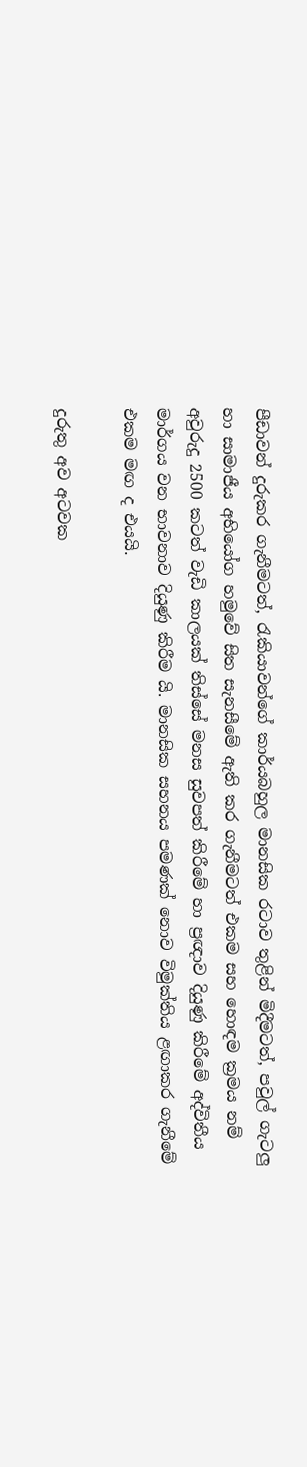පීඩාවන් දුරුකර ගැනීමටත්, රැකියාවන්ගේ කාර්යබහුල මානසික රටාව තුළින් මිදීමටත්, පවුල් ගැටලු හා සාමාජීය අභියෝග හමුවේ සිත සැනසීමේ ඇති කර ගැනීමටත් එකම සහ හොඳම ක්‍රමය නම් අවුරුදු 2500 කටත් වැඩි කාලයක් තිස්සේ මනස සුවපත් කිරීමේ හා ප්‍රඥාව දියුණු කිරීමේ අද්විතීය මාර්ගය වන භාවනාව දියුණු කිරීම යි. මානසික සහනය පමණක් නොව විමුක්තිය ළඟාකර ගැනීමේ එකම මඟ ද එයයි.

දුරුතු අව අටවක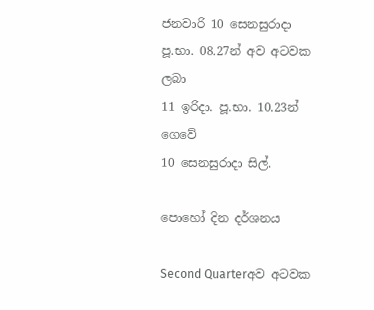ජනවාරි 10 සෙනසුරාදා
පූ.භා. 08.27න් අව අටවක ලබා
11 ඉරිදා. පූ.භා. 10.23න් ගෙවේ
10 සෙනසුරාදා සිල්.

පොහෝ දින දර්ශනය

Second Quarterඅව අටවක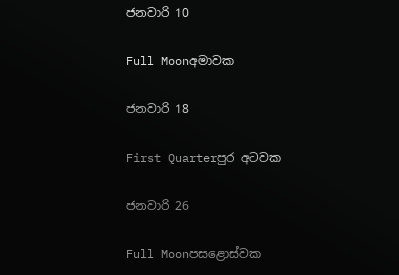ජනවාරි 10

Full Moonඅමාවක

ජනවාරි 18

First Quarterපුර අටවක

ජනවාරි 26

Full Moonපසළොස්වක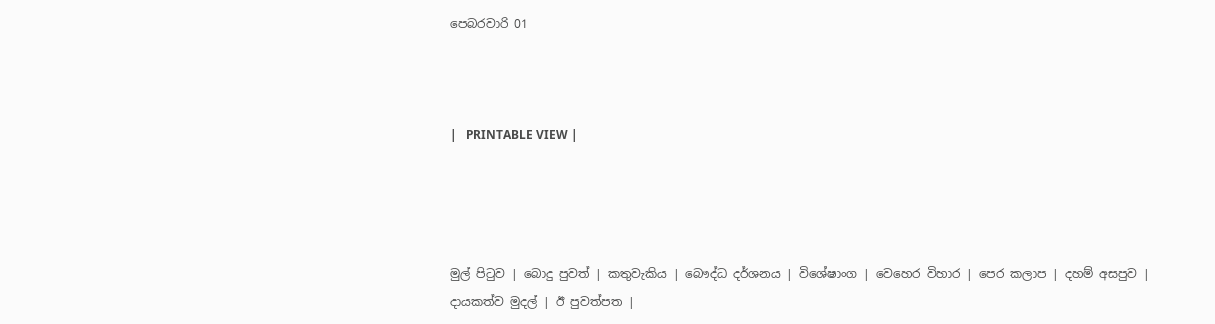පෙබරවාරි 01



|   PRINTABLE VIEW |




මුල් පිටුව | බොදු පුවත් | කතුවැකිය | බෞද්ධ දර්ශනය | විශේෂාංග | වෙහෙර විහාර | පෙර කලාප | දහම් අසපුව | දායකත්ව මුදල් | ඊ පුවත්පත |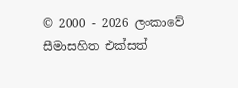© 2000 - 2026 ලංකාවේ සීමාසහිත එක්සත්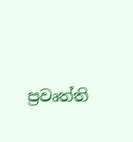ප්‍රවෘත්ති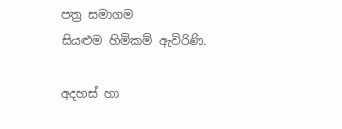පත්‍ර සමාගම
සියළුම හිමිකම් ඇවිරිණි.

අදහස් හා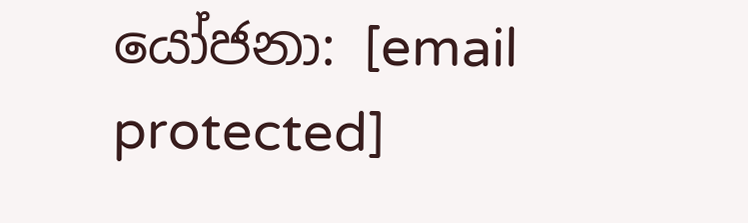යෝජනා: [email protected]